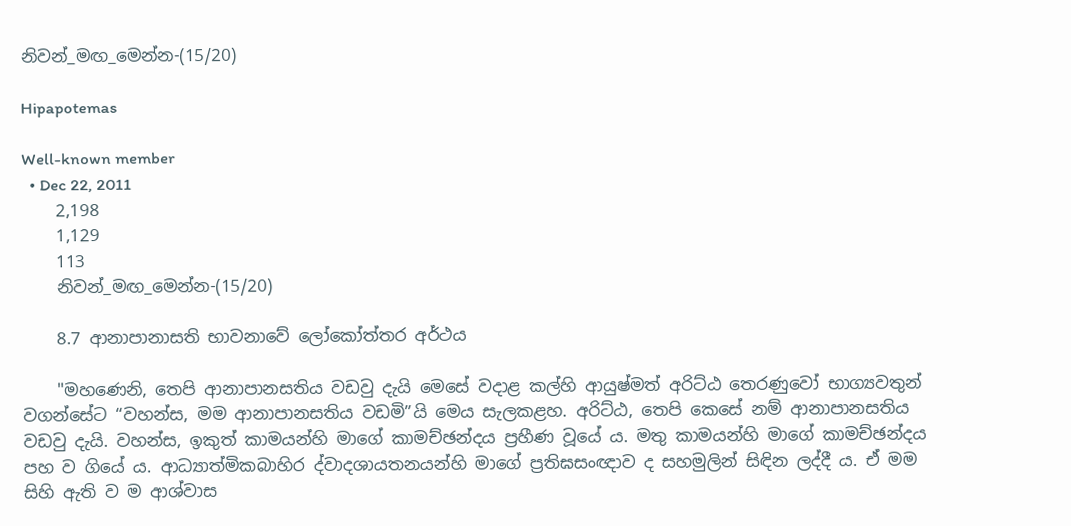නිවන්_මඟ_මෙන්න-(15/20)

Hipapotemas

Well-known member
  • Dec 22, 2011
    2,198
    1,129
    113
    නිවන්_මඟ_මෙන්න-(15/20)

    8.7 ආනාපානාසති භාවනාවේ ලෝකෝත්තර අර්ථය

    "මහණෙනි, තෙපි ආනාපානසතිය වඩවු දැයි මෙසේ වදාළ කල්හි ආයුෂ්මත් අරිට්ඨ තෙරණුවෝ භාග්‍යවතුන් වගන්සේට “වහන්ස, මම ආනාපානසතිය වඩමි”යි මෙය සැලකළහ. අරිට්ඨ, තෙපි කෙසේ නම් ආනාපානසතිය වඩවු දැයි. වහන්ස, ඉකුත් කාමයන්හි මාගේ කාමච්ඡන්දය ප්‍රහීණ වූයේ ය. මතු කාමයන්හි මාගේ කාමච්ඡන්දය පහ ව ගියේ ය. ආධ්‍යාත්මිකබාහිර ද්වාදශායතනයන්හි මාගේ ප්‍රතිඝසංඥාව ද සහමුලින් සිඳින ලද්දී ය. ඒ මම සිහි ඇති ව ම ආශ්වාස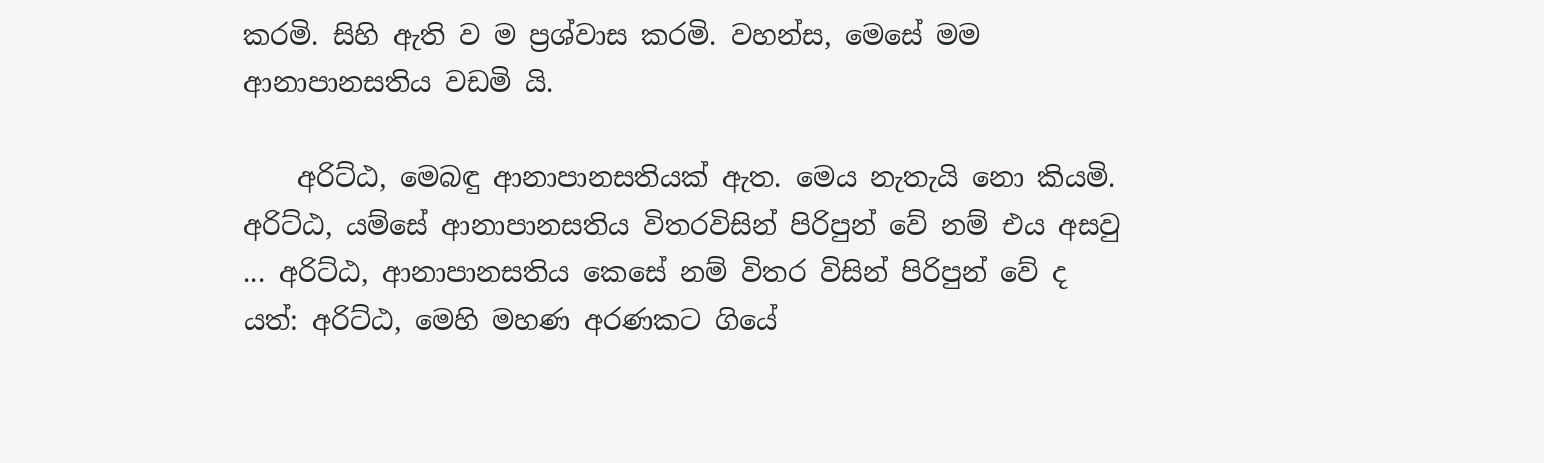කරමි. සිහි ඇති ව ම ප්‍රශ්වාස කරමි. වහන්ස, මෙසේ මම ආනාපානසතිය වඩමි යි.

    අරිට්ඨ, මෙබඳු ආනාපානසතියක් ඇත. මෙය නැතැයි නො කියමි. අරිට්ඨ, යම්සේ ආනාපානසතිය විතරවිසින් පිරිපුන් වේ නම් එය අසවු ... අරිට්ඨ, ආනාපානසතිය කෙසේ නම් විතර විසින් පිරිපුන් වේ ද යත්: අරිට්ඨ, මෙහි මහණ අරණකට ගියේ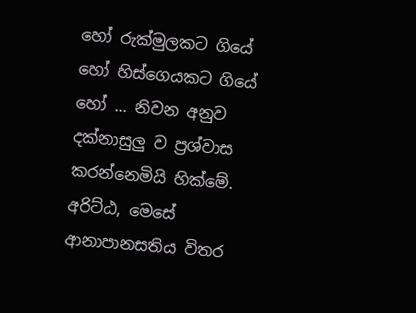හෝ රුක්මුලකට ගියේ හෝ හිස්ගෙයකට ගියේ හෝ ... නිවන අනුව දක්නාසුලු ව ප්‍රශ්වාස කරන්නෙමියි හික්මේ. අරිට්ඨ, මෙසේ ආනාපානසතිය විතර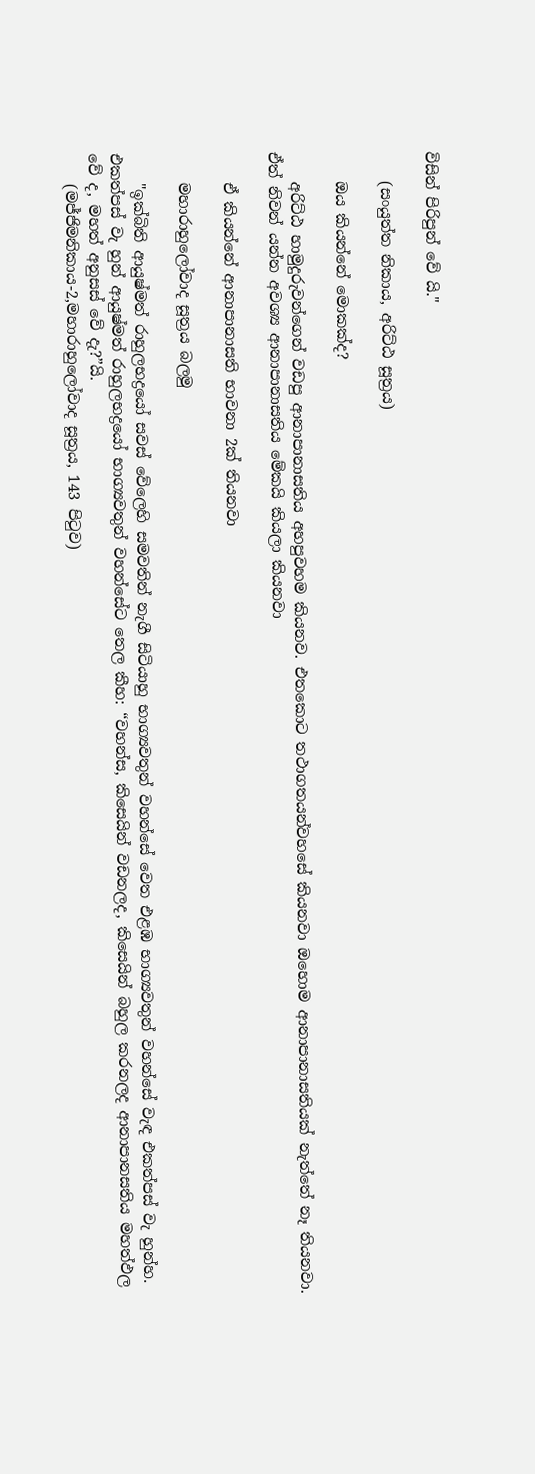විසින් පිරිපුන් වේ යි."

    (සංයුත්ත නිකාය, අරිට්‌ඨ සූත්‍රය)

    ඔය කියන්නේ මොකක්ද?

    අරිට්ඨ හාමුදුරුවන්ගෙන් වඩපු ආනාපානාසතිය අහපුවහම කියනව. එතකොට තථාගතයන්වහසේ කියනවා ඔහොම ආනාපානාසතියක් නැත්තේ නෑ තියනවා. ඒත් නිවන් යන්න අවශ්‍ය ආනාපානාසතිය මේකයි කියලා කියනවා

    ඒ කියන්නේ ආනාපානාසති භාවනා 2ක් තියනවා

    මහාරාහුලෝවාද සූත්‍රය බලමු

    "ඉක්බිති ආයුෂ්මත් රාහුලභද්‍රයෝ සවස් වේලෙහි සමවතින් නැගී සිටියාහු භාග්‍යවතුන් වහන්සේ වෙත එළඹ භාග්‍යවතුන් වහන්සේ වැඳ එකත්පස් වැ හුන්හ. එකත්පස් වැ හුන් ආයුෂ්මත් රාහුලභද්‍රයෝ භාග්‍යවතුන් වහන්සේට තෙල කීහ: “වහන්ස, කිසෙයින් වඩනලද, කිසෙයින් බහුල කරනලද ආනාපානසතිය මහත්ඵල වේ ද, මහත් අනුසස් වේ දැ?”යි.
    (මජ්ජිමනිකාය-2,මහාරාහුලෝවාද සූත්‍රය, 143 පිටුව)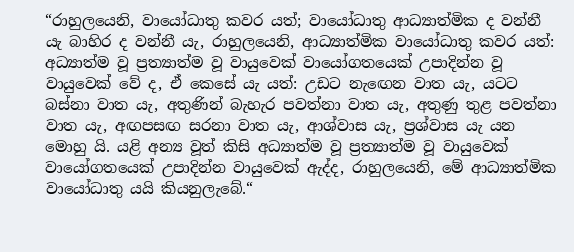“රාහුලයෙනි, වායෝධාතු කවර යත්; වායෝධාතු ආධ්‍යාත්මික ද වන්නී යැ බාහිර ද වන්නී යැ, රාහුලයෙනි, ආධ්‍යාත්මික වායෝධාතු කවර යත්: අධ්‍යාත්ම වූ ප්‍රත්‍යාත්ම වූ වායුවෙක් වායෝගතයෙක් උපාදින්න වූ වායුවෙක් වේ ද, ඒ කෙසේ යැ යත්: උඩට නැඟෙන වාත යැ, යටට බස්නා වාත යැ, අතුණින් බැහැර පවත්නා වාත යැ, අතුණු තුළ පවත්නා වාත යැ, අඟපසඟ සරනා වාත යැ, ආශ්වාස යැ, ප්‍රශ්වාස යැ යන මොහු යි. යළි අන්‍ය වූත් කිසි අධ්‍යාත්ම වූ ප්‍රත්‍යාත්ම වූ වායුවෙක් වායෝගතයෙක් උපාදින්න වායුවෙක් ඇද්ද, රාහුලයෙනි, මේ ආධ්‍යාත්මික වායෝධාතු යයි කියනුලැබේ.“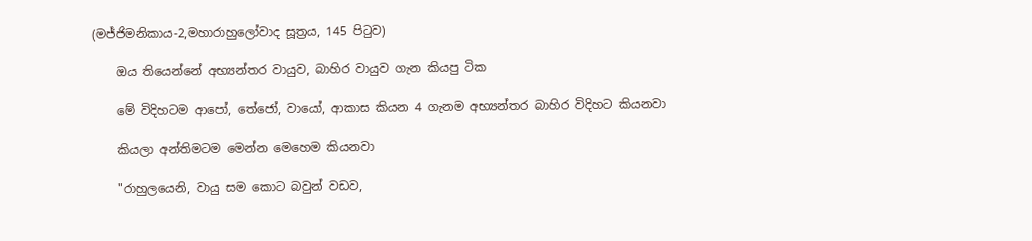(මජ්ජිමනිකාය-2,මහාරාහුලෝවාද සූත්‍රය, 145 පිටුව)

    ඔය තියෙන්නේ අභ්‍යන්තර වායුව, බාහිර වායුව ගැන කියපු ටික

    මේ විදිහටම ආපෝ, තේජෝ, වායෝ, ආකාස කියන 4 ගැනම අභ්‍යන්තර බාහිර විදිහට කියනවා

    කියලා අන්තිමටම මෙන්න මෙහෙම කියනවා

    "රාහුලයෙනි, වායු සම කොට බවුන් වඩව,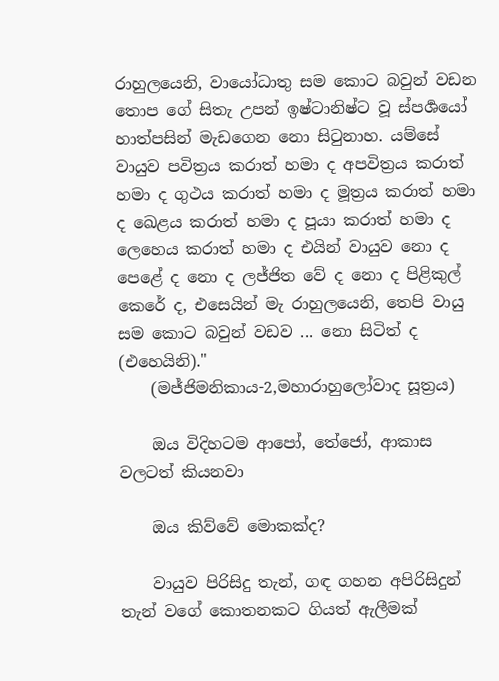රාහුලයෙනි, වායෝධාතු සම කොට බවුන් වඩන තොප ගේ සිතැ උපන් ඉෂ්ටානිෂ්ට වූ ස්පර්‍ශයෝ හාත්පසින් මැඩගෙන නො සිටුනාහ. යම්සේ වායුව පවිත්‍රය කරාත් හමා ද අපවිත්‍රය කරාත් හමා ද ගුථය කරාත් හමා ද මූත්‍රය කරාත් හමා ද ඛෙළය කරාත් හමා ද පූයා කරාත් හමා ද ලෙහෙය කරාත් හමා ද එයින් වායුව නො ද පෙළේ ද නො ද ලජ්ජිත වේ ද නො ද පිළිකුල් කෙරේ ද, එසෙයින් මැ රාහුලයෙනි, තෙපි වායු සම කොට බවුන් වඩව ... නො සිටිත් ද (එහෙයිනි)."
    (මජ්ජිමනිකාය-2,මහාරාහුලෝවාද සූත්‍රය)

    ඔය විදිහටම ආපෝ, තේජෝ, ආකාස වලටත් කියනවා

    ඔය කිව්වේ මොකක්ද?

    වායුව පිරිසිදු තැන්, ගඳ ගහන අපිරිසිදුන් තැන් වගේ කොතනකට ගියත් ඇලීමක්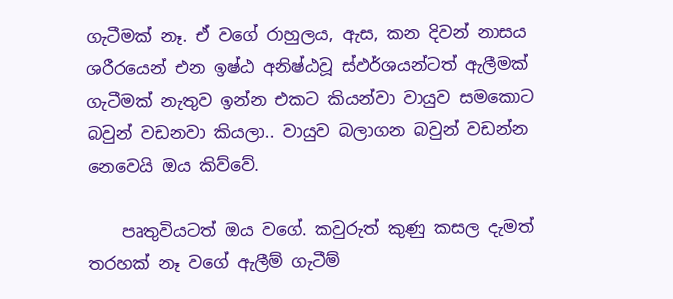ගැටීමක් නෑ. ඒ වගේ රාහුලය, ඇස, කන දිවන් නාසය ශරීරයෙන් එන ඉෂ්ඨ අනිෂ්ඨවූ ස්ඵර්ශයන්ටත් ඇලීමක් ගැටීමක් නැතුව ඉන්න එකට කියන්වා වායුව සමකොට බවුන් වඩනවා කියලා.. වායුව බලාගන බවුන් වඩන්න නෙවෙයි ඔය කිව්වේ.

    පෘතුවියටත් ඔය වගේ. කවුරුත් කුණු කසල දැමත් තරහක් නෑ වගේ ඇලීම් ගැටීම්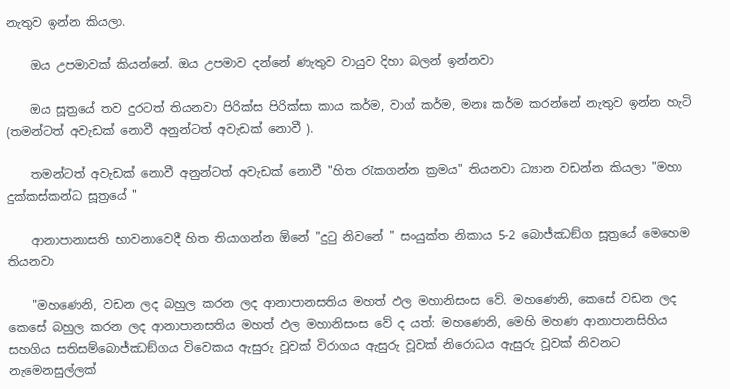නැතුව ඉන්න කියලා.

    ඔය උපමාවක් කියන්නේ. ඔය උපමාව දන්නේ ණැතුව වායුව දිහා බලන් ඉන්නවා

    ඔය සූත්‍රයේ තව දුරටත් තියනවා පිරික්ස පිරික්සා කාය කර්ම, වාග් කර්ම, මනඃ කර්ම කරන්නේ නැතුව ඉන්න හැටි (තමන්ටත් අවැඩක් නොවී අනුන්ටත් අවැඩක් නොවී ).

    තමන්ටත් අවැඩක් නොවී අනුන්ටත් අවැඩක් නොවී "හිත රැකගන්න ක්‍රමය" තියනවා ධ්‍යාන වඩන්න කියලා "මහා දුක්කස්කන්ධ සූත්‍රයේ "

    ආනාපානාසති භාවනාවෙදී හිත තියාගන්න ඕනේ "දුටු නිවනේ " සංයුක්ත නිකාය 5-2 බොජ්‌ඣඞ්‌ග සූත්‍රයේ මෙහෙම තියනවා

    "මහණෙනි, වඩන ලද බහුල කරන ලද ආනාපානසතිය මහත් ඵල මහානිසංස වේ. මහණෙනි, කෙසේ වඩන ලද කෙසේ බහුල කරන ලද ආනාපානසතිය මහත් ඵල මහානිසංස වේ ද යත්: මහණෙනි, මෙහි මහණ ආනාපානසිහිය සහගිය සතිසම්බොජ්ඣඞ්ගය විවෙකය ඇසුරු වූවක් විරාගය ඇසුරු වූවක් නිරොධය ඇසුරු වූවක් නිවනට නැමෙනසුල්ලක්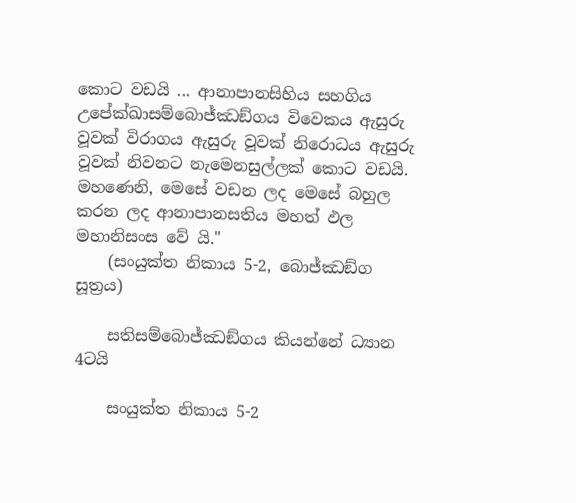කොට වඩයි ... ආනාපානසිහිය සහගිය උපේක්ඛාසම්බොජ්ඣඞ්ගය විවෙකය ඇසුරු වූවක් විරාගය ඇසුරු වූවක් නිරොධය ඇසුරු වූවක් නිවනට නැමෙනසුල්ලක් කොට වඩයි. මහණෙනි, මෙසේ වඩන ලද මෙසේ බහුල කරන ලද ආනාපානසතිය මහත් ඵල මහානිසංස වේ යි."
    (සංයුක්ත නිකාය 5-2, බොජ්‌ඣඞ්‌ග සූත්‍රය)

    සතිසම්බොජ්ඣඞ්ගය කියන්නේ ධ්‍යාන 4ටයි

    සංයුක්ත නිකාය 5-2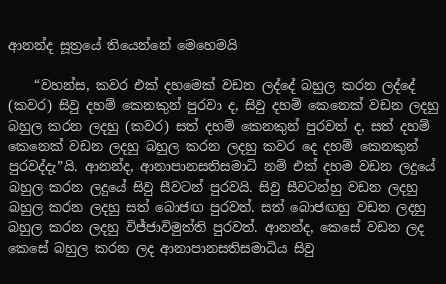ආනන්ද සූත්‍රයේ තියෙන්නේ මෙහෙමයි

    “වහන්ස, කවර එක් දහමෙක් වඩන ලද්දේ බහුල කරන ලද්දේ (කවර) සිවු දහම් කෙනකුන් පුරවා ද, සිවු දහම් කෙනෙක් වඩන ලදහු බහුල කරන ලදහු (කවර) සත් දහම් කෙනකුන් පුරවත් ද, සත් දහම් කෙනෙක් වඩන ලදහු බහුල කරන ලදහු කවර දෙ දහම් කෙනකුන් පුරවද්දැ”යි. ආනන්ද, ආනාපානසතිසමාධි නම් එක් දහම වඩන ලදුයේ බහුල කරන ලදුයේ සිවු සීවටන් පුරවයි. සිවු සීවටන්හු වඩන ලදහු බහුල කරන ලදහු සත් බොජඟ පුරවත්. සත් බොජඟහු වඩන ලදහු බහුල කරන ලදහු විජ්ජාවිමුත්ති පුරවත්. ආනන්ද, කෙසේ වඩන ලද කෙසේ බහුල කරන ලද ආනාපානසතිසමාධිය සිවු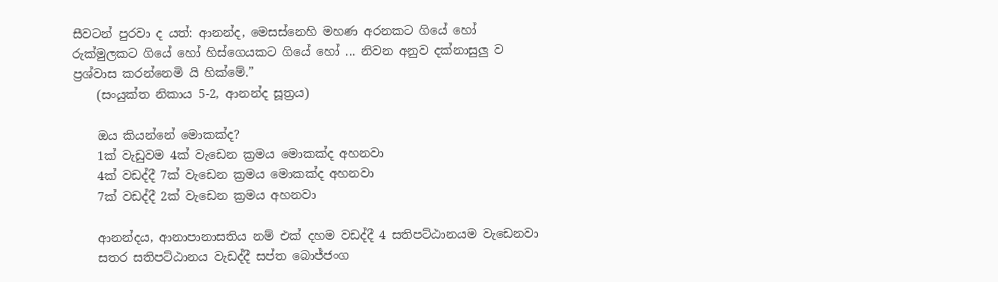සීවටන් පුරවා ද යත්: ආනන්ද, මෙසස්නෙහි මහණ අරනකට ගියේ හෝ රුක්මුලකට ගියේ හෝ හිස්ගෙයකට ගියේ හෝ ... නිවන අනුව දක්නාසුලු ව ප්‍රශ්වාස කරන්නෙමි යි හික්මේ.”
    (සංයුක්ත නිකාය 5-2, ආනන්ද සූත්‍රය)

    ඔය කියන්නේ මොකක්ද?
    1ක් වැඩුවම 4ක් වැඩෙන ක්‍රමය මොකක්ද අහනවා
    4ක් වඩද්දී 7ක් වැඩෙන ක්‍රමය මොකක්ද අහනවා
    7ක් වඩද්දී 2ක් වැඩෙන ක්‍රමය අහනවා

    ආනන්දය, ආනාපානාසතිය නම් එක් දහම වඩද්දී 4 සතිපට්ඨානයම වැඩෙනවා
    සතර සතිපට්ඨානය වැඩද්දී සප්ත බොජ්ජංග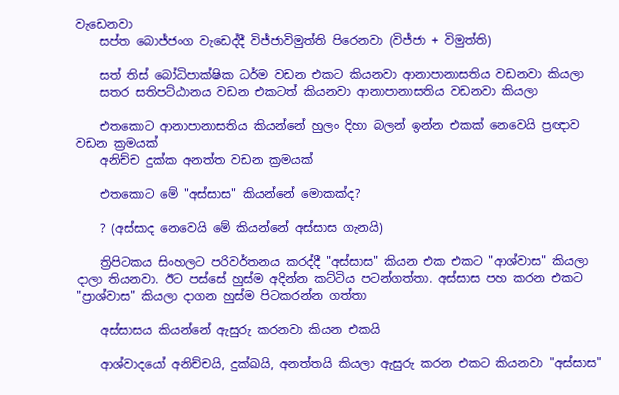වැඩෙනවා
    සප්ත බොජ්ජංග වැඩෙද්දී විජ්ජාවිමුත්ති පිරෙනවා (විජ්ජා + විමුත්ති)

    සත් තිස් බෝධිපාක්ෂික ධර්ම වඩන එකට කියනවා ආනාපානාසතිය වඩනවා කියලා
    සතර සතිපට්ඨානය වඩන එකටත් කියනවා ආනාපානාසතිය වඩනවා කියලා

    එතකොට ආනාපානාසතිය කියන්නේ හුලං දිහා බලන් ඉන්න එකක් නෙවෙයි ප්‍රඥාව වඩන ක්‍රමයක්
    අනිච්ච දුක්ක අනත්ත වඩන ක්‍රමයක්

    එතකොට මේ "අස්සාස" කියන්නේ මොකක්ද?

    ? (අස්සාද නෙවෙයි මේ කියන්නේ අස්සාස ගැනයි)

    ත්‍රිපිටකය සිංහලට පරිවර්තනය කරද්දී "අස්සාස" කියන එක එකට "ආශ්වාස" කියලා දාලා තියනවා. ඊට පස්සේ හුස්ම අදින්න කට්ටිය පටන්ගත්තා. අස්සාස පහ කරන එකට "ප්‍රාශ්වාස" කියලා දාගන හුස්ම පිටකරන්න ගත්තා

    අස්සාසය කියන්නේ ඇසුරු කරනවා කියන එකයි

    ආශ්වාදයෝ අනිච්චයි, දුක්ඛයි, අනත්තයි කියලා ඇසුරු කරන එකට කියනවා "අස්සාස"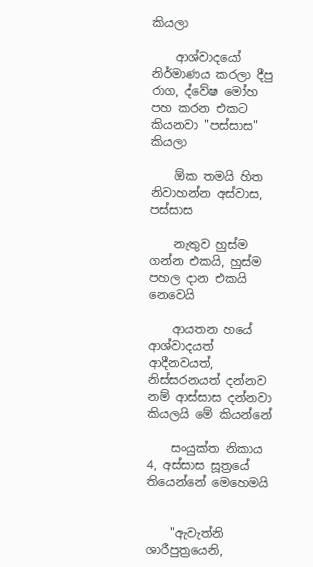කියලා

    ආශ්වාදයෝ නිර්මාණය කරලා දීපු රාග, ද්වේෂ මෝහ පහ කරන එකට කියනවා "පස්සාස" කියලා

    ඕක තමයි හිත නිවාහන්න අස්වාස, පස්සාස

    නැතුව හුස්ම ගන්න එකයි, හුස්ම පහල දාන එකයි නෙවෙයි

    ආයතන හයේ ආශ්වාදයත් ආදීනවයත්, නිස්සරනයත් දන්නව නම් ආස්සාස දන්නවා කියලයි මේ කියන්නේ

    සංයුක්ත නිකාය 4, අස්සාස සූත්‍රයේ තියෙන්නේ මෙහෙමයි


    "ඇවැත්නි ශාරීපුත්‍රයෙනි,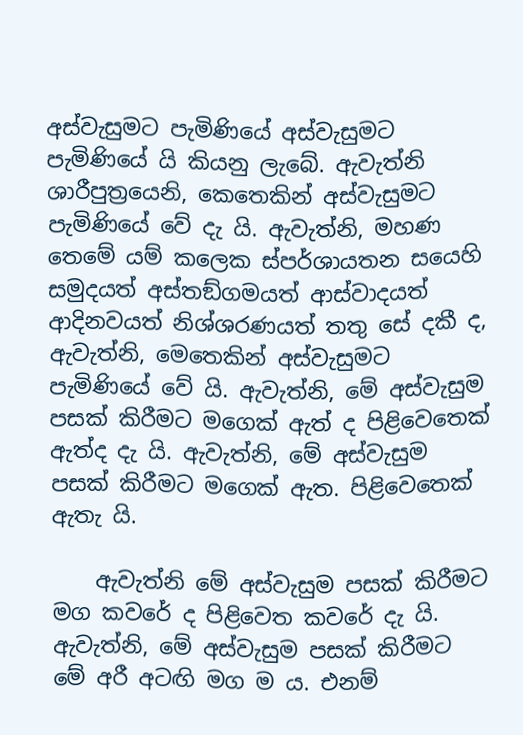අස්වැසුමට පැමිණියේ අස්වැසුමට පැමිණියේ යි කියනු ලැබේ. ඇවැත්නි ශාරීපුත්‍රයෙනි, කෙතෙකින් අස්වැසුමට පැමිණියේ වේ දැ යි. ඇවැත්නි, මහණ තෙමේ යම් කලෙක ස්පර්ශායතන සයෙහි සමුදයත් අස්තඞ්ගමයත් ආස්වාදයත් ආදිනවයත් නිශ්ශරණයත් තතු සේ දකී ද, ඇවැත්නි, මෙතෙකින් අස්වැසුමට පැමිණියේ වේ යි. ඇවැත්නි, මේ අස්වැසුම පසක් කිරීමට මගෙක් ඇත් ද පිළිවෙතෙක් ඇත්ද දැ යි. ඇවැත්නි, මේ අස්වැසුම පසක් කිරීමට මගෙක් ඇත. පිළිවෙතෙක් ඇතැ යි.

    ඇවැත්නි මේ අස්වැසුම පසක් කිරීමට මග කවරේ ද පිළිවෙත කවරේ දැ යි. ඇවැත්නි, මේ අස්වැසුම පසක් කිරීමට මේ අරී අටඟි මග ම ය. එනම්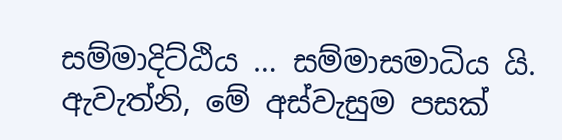සම්මාදිට්ඨිය … සම්මාසමාධිය යි. ඇවැත්නි, මේ අස්වැසුම පසක්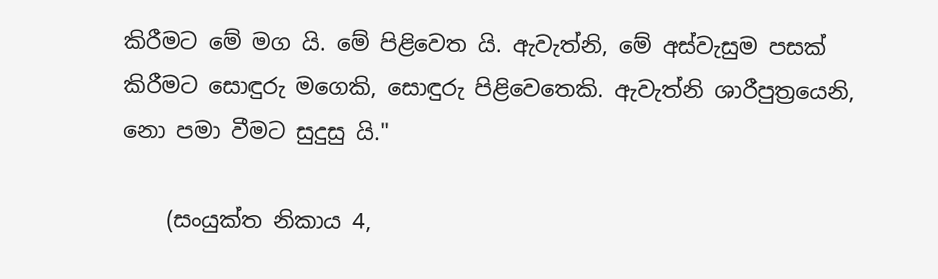කිරීමට මේ මග යි. මේ පිළිවෙත යි. ඇවැත්නි, මේ අස්වැසුම පසක් කිරීමට සොඳුරු මගෙකි, සොඳුරු පිළිවෙතෙකි. ඇවැත්නි ශාරීපුත්‍රයෙනි, නො පමා වීමට සුදුසු යි."

    (සංයුක්ත නිකාය 4,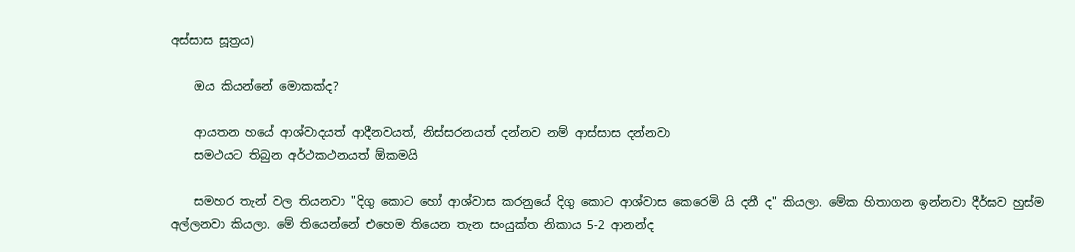අස්සාස සූත්‍රය)

    ඔය කියන්නේ මොකක්ද?

    ආයතන හයේ ආශ්වාදයත් ආදීනවයත්, නිස්සරනයත් දන්නව නම් ආස්සාස දන්නවා
    සමථයට තිබුන අර්ථකථනයත් ඕකමයි

    සමහර තැන් වල තියනවා "දිගු කොට හෝ ආශ්වාස කරනුයේ දිගු කොට ආශ්වාස කෙරෙමි යි දනී ද" කියලා. මේක හිතාගන ඉන්නවා දීර්ඝව හුස්ම අල්ලනවා කියලා. මේ තියෙන්නේ එහෙම තියෙන තැන සංයුක්ත නිකාය 5-2 ආනන්ද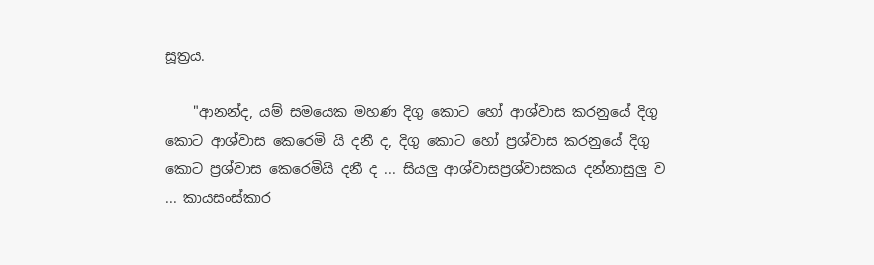සූත්‍රය.

    "ආනන්ද, යම් සමයෙක මහණ දිගු කොට හෝ ආශ්වාස කරනුයේ දිගු කොට ආශ්වාස කෙරෙමි යි දනී ද, දිගු කොට හෝ ප්‍රශ්වාස කරනුයේ දිගු කොට ප්‍රශ්වාස කෙරෙමියි දනී ද ... සියලු ආශ්වාසප්‍රශ්වාසකය දන්නාසුලු ව ... කායසංස්කාර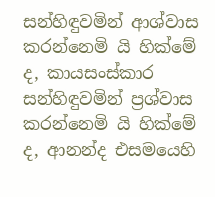සන්හිඳුවමින් ආශ්වාස කරන්නෙමි යි හික්මේ ද, කායසංස්කාර සන්හිඳුවමින් ප්‍රශ්වාස කරන්නෙමි යි හික්මේ ද, ආනන්ද එසමයෙහි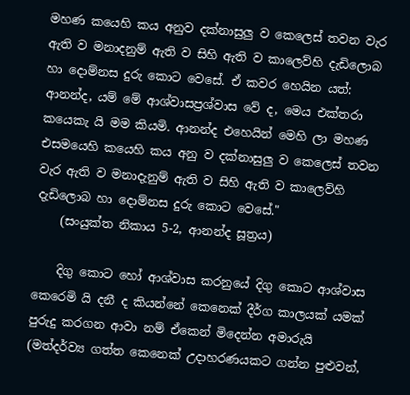මහණ කයෙහි කය අනුව දක්නාසුලු ව කෙලෙස් තවන වැර ඇති ව මනාදනුම් ඇති ව සිහි ඇති ව කාලෙව්හි දැඩිලොබ හා දොම්නස දුරු කොට වෙසේ. ඒ කවර හෙයින යත්: ආනන්ද, යම් මේ ආශ්වාසප්‍රශ්වාස වේ ද, මෙය එක්තරා කයෙකැ යි මම කියමි. ආනන්ද එහෙයින් මෙහි ලා මහණ එසමයෙහි කයෙහි කය අනු ව දක්නාසුලු ව කෙලෙස් තවන වැර ඇති ව මනාදැනුම් ඇති ව සිහි ඇති ව කාලෙව්හි දැඩිලොබ හා දොම්නස දුරු කොට වෙසේ."
    (සංයුක්ත නිකාය 5-2, ආනන්ද සූත්‍රය)

    දිගු කොට හෝ ආශ්වාස කරනුයේ දිගු කොට ආශ්වාස කෙරෙමි යි දනී ද කියන්නේ කෙනෙක් දීර්ග කාලයක් යමක් පුරුදු කරගන ආවා නම් ඒකෙන් මිදෙන්න අමාරුයි (මත්දර්ව්‍ය ගත්ත කෙනෙක් උදාහරණයකට ගන්න පුළුවන්,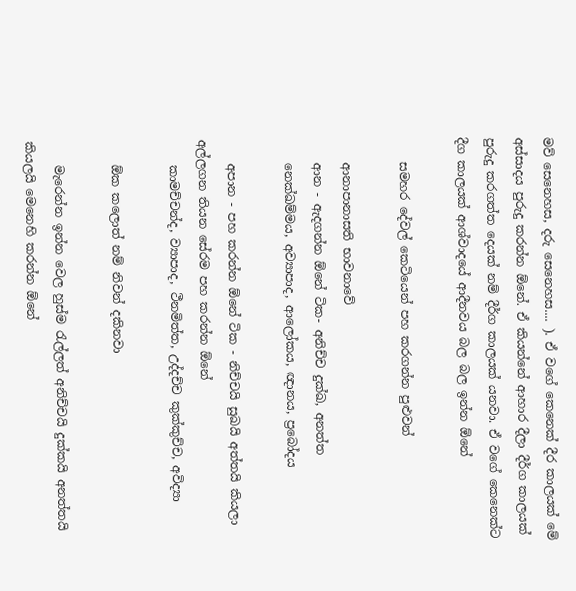මව් සෙනෙහස, දරු සෙනෙහස.... ). ඒ වගේ කෙනෙක් දීර කාලයක් මේ අස්සාදය පුරුදු කරන්න ඕනේ. ඒ කියන්නේ ආහාර දීලා දීර්ග කාලයක් පුරුදු කරගත්ත දෙයක් නම් දීර්ග කාලයක් යනවා. ඒ වගේ කෙනෙක්ට දීග කාලයක් ආශ්වාදයේ ආදීනවය බල බල ඉන්න ඕනේ

    සමහර දේවල් කෙටියෙන් පහ කරගන්න පුළුවන්

    ආනාපානාසති භාවනාවේ
    ආන - ඇදගන්න ඕනේ ටික- අනිච්ච දුක්ඛ, අනත්ත
    නෙක්ඛම්මය, අව්‍යාපාද, ආලෝකය, ඥානය, ප්‍රබෝදය

    අපාන - පහ කරන්න ඕනේ ටික - නිච්චයි සුඛයි අත්තයි කියලා අල්ලගන තියන සේරම පහ කරන්න ඕනේ
    කාමච්චන්ද, ව්‍යාපාද, ථීනමිත්ත, උද්දච්ච කුක්කුච්ච, අවිද්‍යා

    ඕක කලොත් නම් නිවන් දකිනවා

    මැරෙන්න ඉන්න වෙල හුස්ම රැල්ලත් අනිච්චයි දුක්කයි අනත්තයි කියලයි මෙනෙහි කරන්න ඕනේ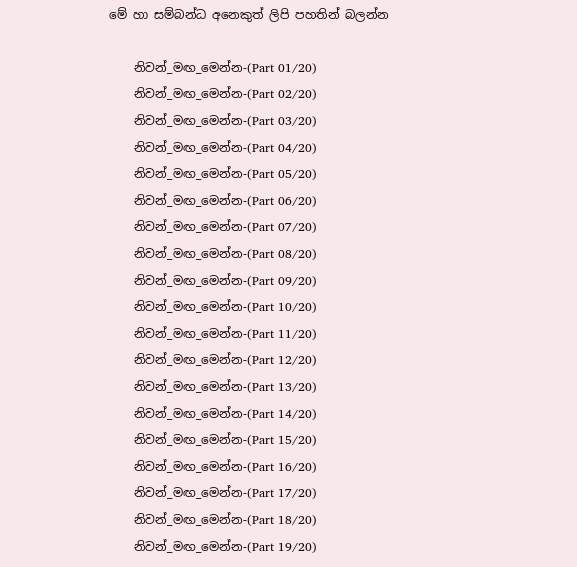මේ හා සම්බන්ධ අනෙකුත් ලිපි පහතින් බලන්න

    නිවන්_මඟ_මෙන්න-(Part 01/20)
    නිවන්_මඟ_මෙන්න-(Part 02/20)
    නිවන්_මඟ_මෙන්න-(Part 03/20)
    නිවන්_මඟ_මෙන්න-(Part 04/20)
    නිවන්_මඟ_මෙන්න-(Part 05/20)
    නිවන්_මඟ_මෙන්න-(Part 06/20)
    නිවන්_මඟ_මෙන්න-(Part 07/20)
    නිවන්_මඟ_මෙන්න-(Part 08/20)
    නිවන්_මඟ_මෙන්න-(Part 09/20)
    නිවන්_මඟ_මෙන්න-(Part 10/20)
    නිවන්_මඟ_මෙන්න-(Part 11/20)
    නිවන්_මඟ_මෙන්න-(Part 12/20)
    නිවන්_මඟ_මෙන්න-(Part 13/20)
    නිවන්_මඟ_මෙන්න-(Part 14/20)
    නිවන්_මඟ_මෙන්න-(Part 15/20)
    නිවන්_මඟ_මෙන්න-(Part 16/20)
    නිවන්_මඟ_මෙන්න-(Part 17/20)
    නිවන්_මඟ_මෙන්න-(Part 18/20)
    නිවන්_මඟ_මෙන්න-(Part 19/20)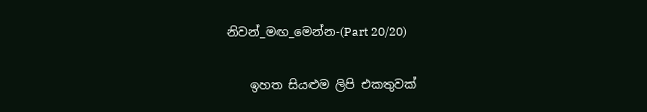නිවන්_මඟ_මෙන්න-(Part 20/20)

    ඉහත සියළුම ලිපි එකතුවක්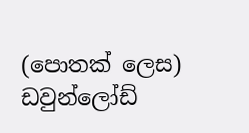(පොතක් ලෙස) ඩවුන්ලෝඩ්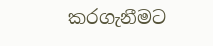කරගැනීමට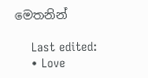මෙතනින්

    Last edited:
    • Love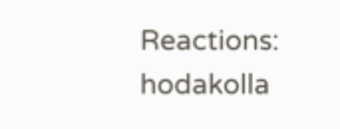Reactions: hodakolla